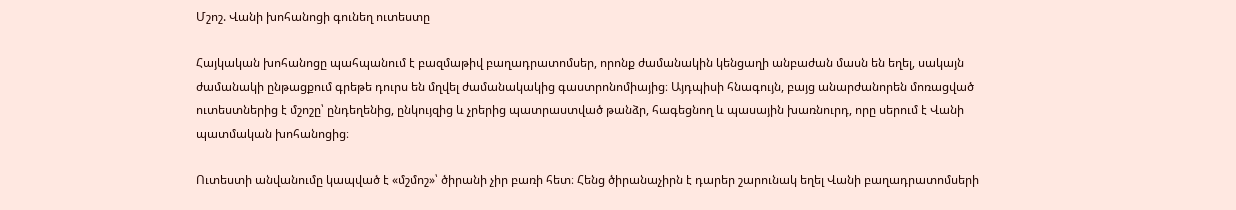Մշոշ. Վանի խոհանոցի գունեղ ուտեստը

Հայկական խոհանոցը պահպանում է բազմաթիվ բաղադրատոմսեր, որոնք ժամանակին կենցաղի անբաժան մասն են եղել, սակայն ժամանակի ընթացքում գրեթե դուրս են մղվել ժամանակակից գաստրոնոմիայից։ Այդպիսի հնագույն, բայց անարժանորեն մոռացված ուտեստներից է մշոշը՝ ընդեղենից, ընկույզից և չրերից պատրաստված թանձր, հագեցնող և պասային խառնուրդ, որը սերում է Վանի պատմական խոհանոցից։

Ուտեստի անվանումը կապված է «մշմոշ»՝ ծիրանի չիր բառի հետ։ Հենց ծիրանաչիրն է դարեր շարունակ եղել Վանի բաղադրատոմսերի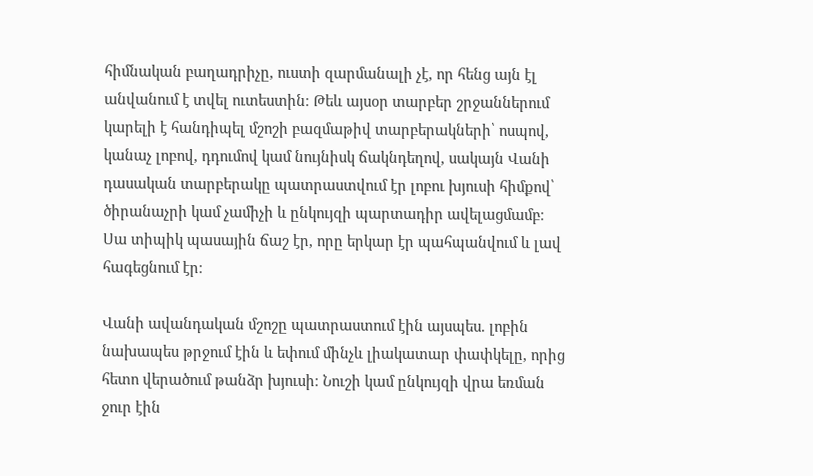հիմնական բաղադրիչը, ուստի զարմանալի չէ, որ հենց այն էլ անվանում է տվել ուտեստին։ Թեև այսօր տարբեր շրջաններում կարելի է հանդիպել մշոշի բազմաթիվ տարբերակների՝ ոսպով, կանաչ լոբով, դդումով կամ նույնիսկ ճակնդեղով, սակայն Վանի դասական տարբերակը պատրաստվում էր լոբու խյուսի հիմքով՝ ծիրանաչրի կամ չամիչի և ընկույզի պարտադիր ավելացմամբ։ Սա տիպիկ պասային ճաշ էր, որը երկար էր պահպանվում և լավ հագեցնում էր։

Վանի ավանդական մշոշը պատրաստում էին այսպես. լոբին նախապես թրջում էին և եփում մինչև լիակատար փափկելը, որից հետո վերածում թանձր խյուսի։ Նուշի կամ ընկույզի վրա եռման ջուր էին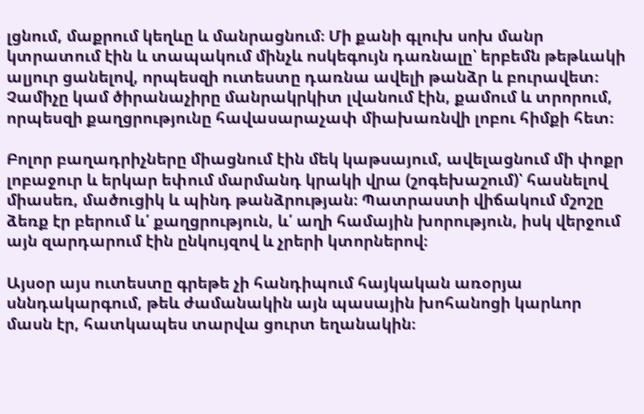լցնում, մաքրում կեղևը և մանրացնում։ Մի քանի գլուխ սոխ մանր կտրատում էին և տապակում մինչև ոսկեգույն դառնալը՝ երբեմն թեթևակի ալյուր ցանելով, որպեսզի ուտեստը դառնա ավելի թանձր և բուրավետ։ Չամիչը կամ ծիրանաչիրը մանրակրկիտ լվանում էին, քամում և տրորում, որպեսզի քաղցրությունը հավասարաչափ միախառնվի լոբու հիմքի հետ։

Բոլոր բաղադրիչները միացնում էին մեկ կաթսայում, ավելացնում մի փոքր լոբաջուր և երկար եփում մարմանդ կրակի վրա (շոգեխաշում)՝ հասնելով միասեռ, մածուցիկ և պինդ թանձրության։ Պատրաստի վիճակում մշոշը ձեռք էր բերում և՛ քաղցրություն, և՛ աղի համային խորություն, իսկ վերջում այն զարդարում էին ընկույզով և չրերի կտորներով։

Այսօր այս ուտեստը գրեթե չի հանդիպում հայկական առօրյա սննդակարգում, թեև ժամանակին այն պասային խոհանոցի կարևոր մասն էր, հատկապես տարվա ցուրտ եղանակին։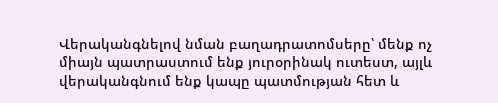Վերականգնելով նման բաղադրատոմսերը՝ մենք ոչ միայն պատրաստում ենք յուրօրինակ ուտեստ, այլև վերականգնում ենք կապը պատմության հետ և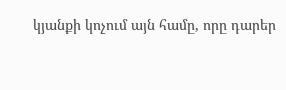կյանքի կոչում այն համը, որը դարեր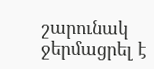շարունակ ջերմացրել է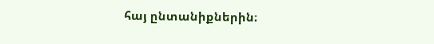հայ ընտանիքներին։